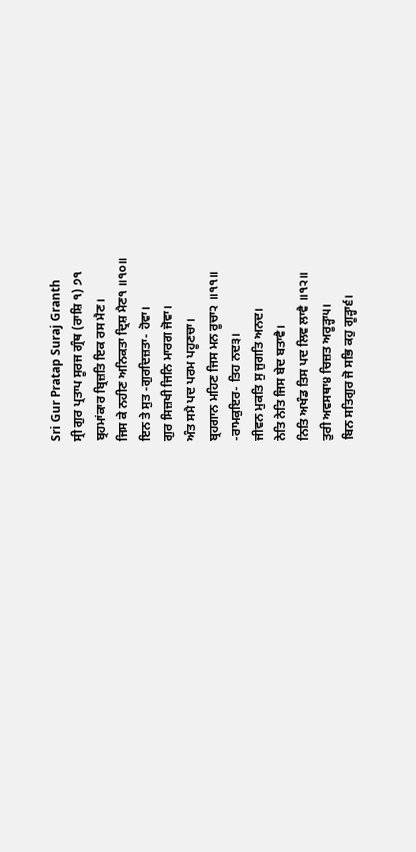Sri Gur Pratap Suraj Granth
ਸ੍ਰੀ ਗੁਰ ਪ੍ਰਤਾਪ ਸੂਰਜ ਗ੍ਰੰਥ (ਰਾਸ਼ਿ ੧) ੭੧
ਬ੍ਰਹਮਾਂਕਾਰ ਬ੍ਰਿਜ਼ਤਿ ਇਕ ਰਸ ਮੈਣ।
ਜਿਸ ਕੇ ਨਹੀਣ ਅਨਿਕਤਾ ਦ੍ਰਿਸ਼ ਮੈਣ੧ ॥੧੦॥
ਇਨ ਤੇ ਸੁਤ -ਗੁਰਦਿਜ਼ਤਾ- ਹੋਵਾ।
ਗੁਰ ਸਿਜ਼ਖੀ ਜਿਨਿ ਮਾਰਗ ਜੋਵਾ।
ਅੰਤ ਸਮੈ ਪਦ ਪਰਮ ਪਹੂਣਚਾ।
ਬ੍ਰਹਗਾਨ ਮਹਿਣ ਜਿਸ ਮਨ ਰੂਚਾ੨ ॥੧੧॥
-ਰਾਮਕੁਇਰ- ਤਿਹ ਨਦ੩।
ਜੀਵਨ ਮੁਕਤਿ ਸੁ ਜੁਗਤਿ ਅਨਦ।
ਨੇਤਿ ਨੇਤਿ ਜਿਸ ਬੇਦ ਬਤਾਵੈ।
ਨਿਤਿ ਅਖੰਡ ਤਿਸ ਪਦ ਲਿਵ ਲਾਵੈ ॥੧੨॥
ਤੁਰੀ ਅਵਸਥਾ੪ ਚਿਜ਼ਤ ਅਰੂੜ੍ਹਾ੫।
ਬਿਨ ਸਤਿਗੁਰ ਜੋ ਸਭਿ ਕਹੁ ਗੂੜ੍ਹਾ੬।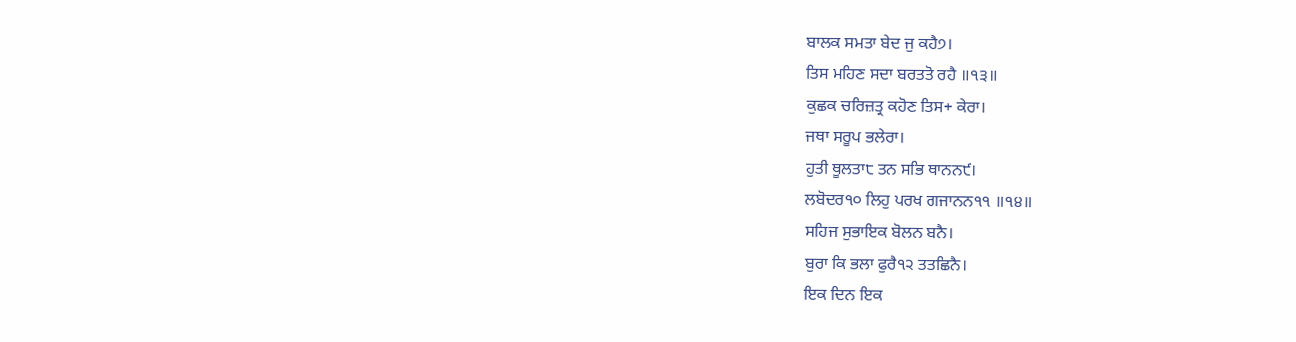ਬਾਲਕ ਸਮਤਾ ਬੇਦ ਜੁ ਕਹੈ੭।
ਤਿਸ ਮਹਿਣ ਸਦਾ ਬਰਤਤੋ ਰਹੈ ॥੧੩॥
ਕੁਛਕ ਚਰਿਜ਼ਤ੍ਰ ਕਹੋਣ ਤਿਸ+ ਕੇਰਾ।
ਜਥਾ ਸਰੂਪ ਭਲੇਰਾ।
ਹੁਤੀ ਥੂਲਤਾ੮ ਤਨ ਸਭਿ ਥਾਨਨ੯।
ਲਬੋਦਰ੧੦ ਲਿਹੁ ਪਰਖ ਗਜਾਨਨ੧੧ ॥੧੪॥
ਸਹਿਜ ਸੁਭਾਇਕ ਬੋਲਨ ਬਨੈ।
ਬੁਰਾ ਕਿ ਭਲਾ ਫੁਰੈ੧੨ ਤਤਛਿਨੈ।
ਇਕ ਦਿਨ ਇਕ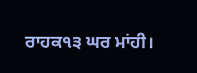ਰਾਹਕ੧੩ ਘਰ ਮਾਂਹੀ।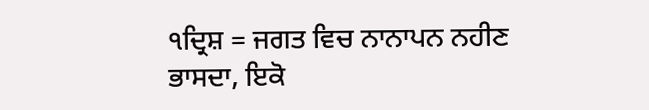੧ਦ੍ਰਿਸ਼ = ਜਗਤ ਵਿਚ ਨਾਨਾਪਨ ਨਹੀਣ ਭਾਸਦਾ, ਇਕੋ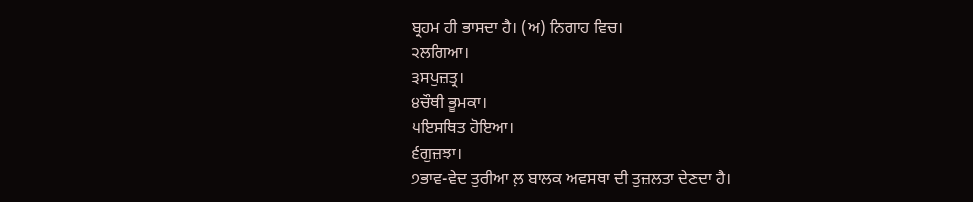ਬ੍ਰਹਮ ਹੀ ਭਾਸਦਾ ਹੈ। (ਅ) ਨਿਗਾਹ ਵਿਚ।
੨ਲਗਿਆ।
੩ਸਪੁਜ਼ਤ੍ਰ।
੪ਚੌਥੀ ਭੂਮਕਾ।
੫ਇਸਥਿਤ ਹੋਇਆ।
੬ਗੁਜ਼ਝਾ।
੭ਭਾਵ-ਵੇਦ ਤੁਰੀਆ ਲ਼ ਬਾਲਕ ਅਵਸਥਾ ਦੀ ਤੁਜ਼ਲਤਾ ਦੇਣਦਾ ਹੈ।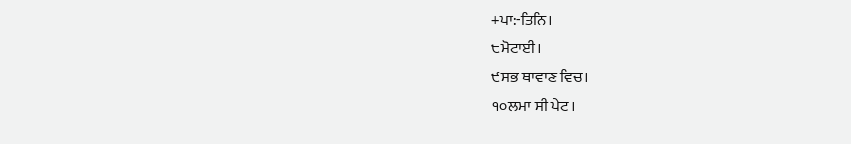+ਪਾ:-ਤਿਨਿ।
੮ਮੋਟਾਈ।
੯ਸਭ ਥਾਵਾਣ ਵਿਚ।
੧੦ਲਮਾ ਸੀ ਪੇਟ।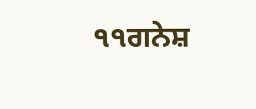੧੧ਗਨੇਸ਼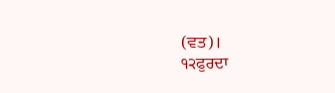(ਵਤ)।
੧੨ਫੁਰਦਾ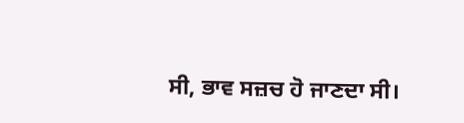ਸੀ, ਭਾਵ ਸਜ਼ਚ ਹੋ ਜਾਣਦਾ ਸੀ।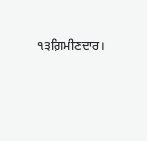੧੩ਗ਼ਿਮੀਣਦਾਰ।